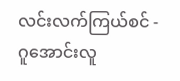လင်းလက်ကြယ်စင် - ဂူအောင်းလူ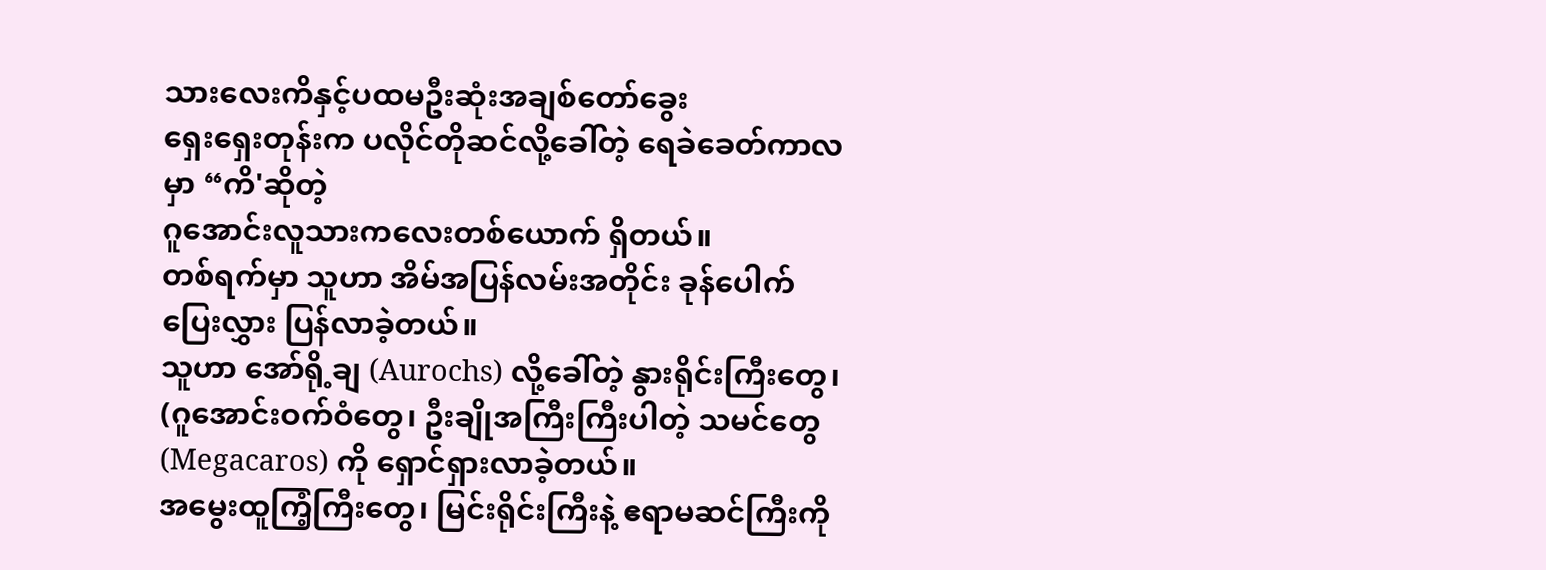သားလေးကိနှင့်ပထမဦးဆုံးအချစ်တော်ခွေး
ရှေးရှေးတုန်းက ပလိုင်တိုဆင်လို့ခေါ်တဲ့ ရေခဲခေတ်ကာလမှာ “ကိ'ဆိုတဲ့
ဂူအောင်းလူသားကလေးတစ်ယောက် ရှိတယ်။
တစ်ရက်မှာ သူဟာ အိမ်အပြန်လမ်းအတိုင်း ခုန်ပေါက်ပြေးလွှား ပြန်လာခဲ့တယ်။
သူဟာ အော်ရို့ချ (Aurochs) လို့ခေါ်တဲ့ နွားရိုင်းကြီးတွေ၊ (ဂူအောင်းဝက်ဝံတွေ၊ ဦးချိုအကြီးကြီးပါတဲ့ သမင်တွေ (Megacaros) ကို ရှောင်ရှားလာခဲ့တယ်။
အမွေးထူကြံ့ကြီးတွေ၊ မြင်းရိုင်းကြီးနဲ့ ဧရာမဆင်ကြီးကို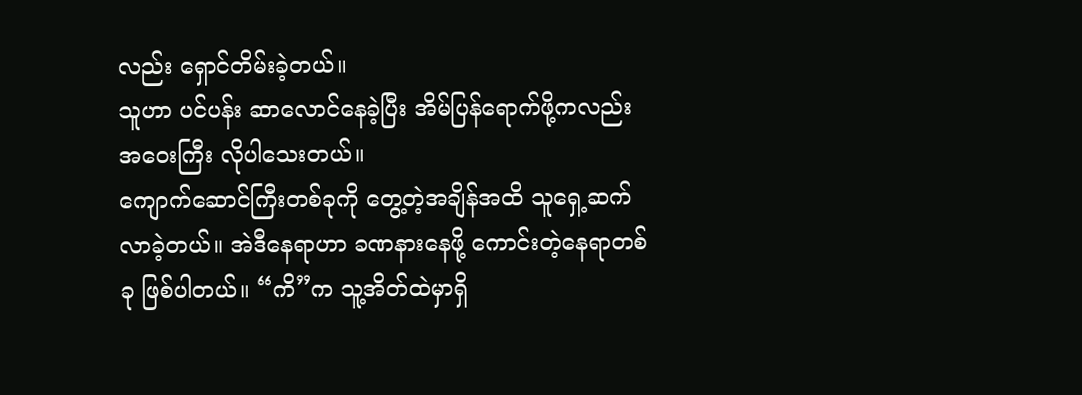လည်း ရှောင်တိမ်းခဲ့တယ်။
သူဟာ ပင်ပန်း ဆာလောင်နေခဲ့ပြီး အိမ်ပြန်ရောက်ဖို့ကလည်း အဝေးကြီး လိုပါသေးတယ်။
ကျောက်ဆောင်ကြီးတစ်ခုကို တွေ့တဲ့အချိန်အထိ သူရှေ့ဆက်လာခဲ့တယ်။ အဲဒီနေရာဟာ ခဏနားနေဖို့ ကောင်းတဲ့နေရာတစ်ခု ဖြစ်ပါတယ်။ “ကိ”က သူ့အိတ်ထဲမှာရှိ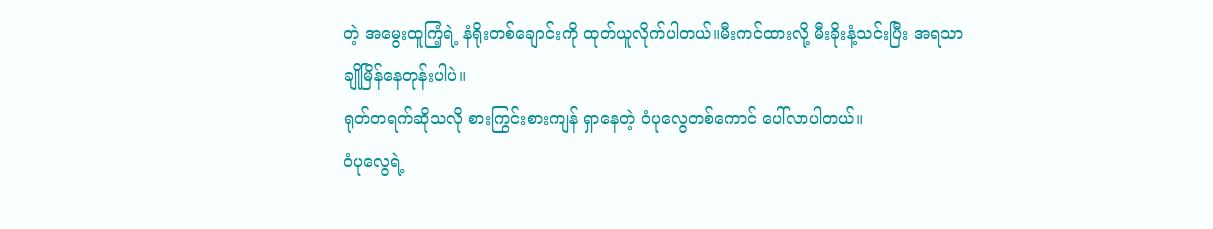တဲ့ အမွေးထူကြံ့ရဲ့ နံရိုးတစ်ချောင်းကို ထုတ်ယူလိုက်ပါတယ်။မီးကင်ထားလို့ မီးခိုးနံ့သင်းပြီး အရသာချိုမြိန်နေတုန်းပါပဲ။
ရုတ်တရက်ဆိုသလို စားကြွင်းစားကျန် ရှာနေတဲ့ ဝံပုလွေတစ်ကောင် ပေါ်လာပါတယ်။
ဝံပုလွေရဲ့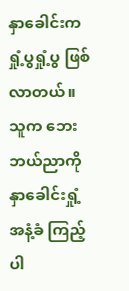နှာခေါင်းက ရှုံ့ပွရှုံ့ပွ ဖြစ်လာတယ်။ သူက ဘေးဘယ်ညာကို နှာခေါင်းရှုံ့ အနံ့ခံ ကြည့်ပါ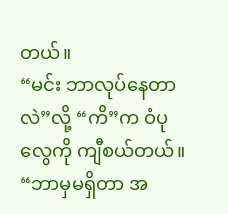တယ်။
“မင်း ဘာလုပ်နေတာလဲ”လို့ “ကိ”က ဝံပုလွေကို ကျီစယ်တယ်။
“ဘာမှမရှိတာ အ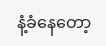နံ့ခံနေတော့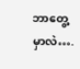ဘာတွေ့မှာလဲ….